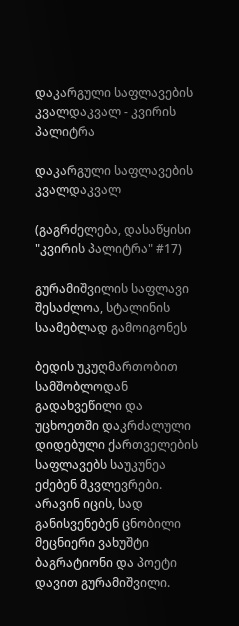დაკარგული საფლავების კვალდაკვალ - კვირის პალიტრა

დაკარგული საფლავების კვალდაკვალ

(გაგრძელება, დასაწყისი "კვირის პალიტრა" #17)

გურამიშვილის საფლავი შესაძლოა, სტალინის საამებლად გამოიგონეს

ბედის უკუღმართობით სამშობლოდან გადახვეწილი და უცხოეთში დაკრძალული დიდებული ქართველების საფლავებს საუკუნეა ეძებენ მკვლევრები. არავინ იცის, სად განისვენებენ ცნობილი მეცნიერი ვახუშტი ბაგრატიონი და პოეტი დავით გურამიშვილი.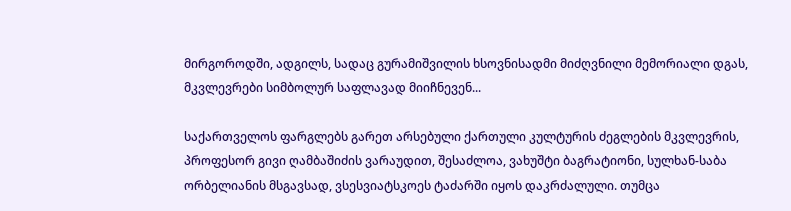მირგოროდში, ადგილს, სადაც გურამიშვილის ხსოვნისადმი მიძღვნილი მემორიალი დგას, მკვლევრები სიმბოლურ საფლავად მიიჩნევენ...

საქართველოს ფარგლებს გარეთ არსებული ქართული კულტურის ძეგლების მკვლევრის, პროფესორ გივი ღამბაშიძის ვარაუდით, შესაძლოა, ვახუშტი ბაგრატიონი, სულხან-საბა ორბელიანის მსგავსად, ვსესვიატსკოეს ტაძარში იყოს დაკრძალული. თუმცა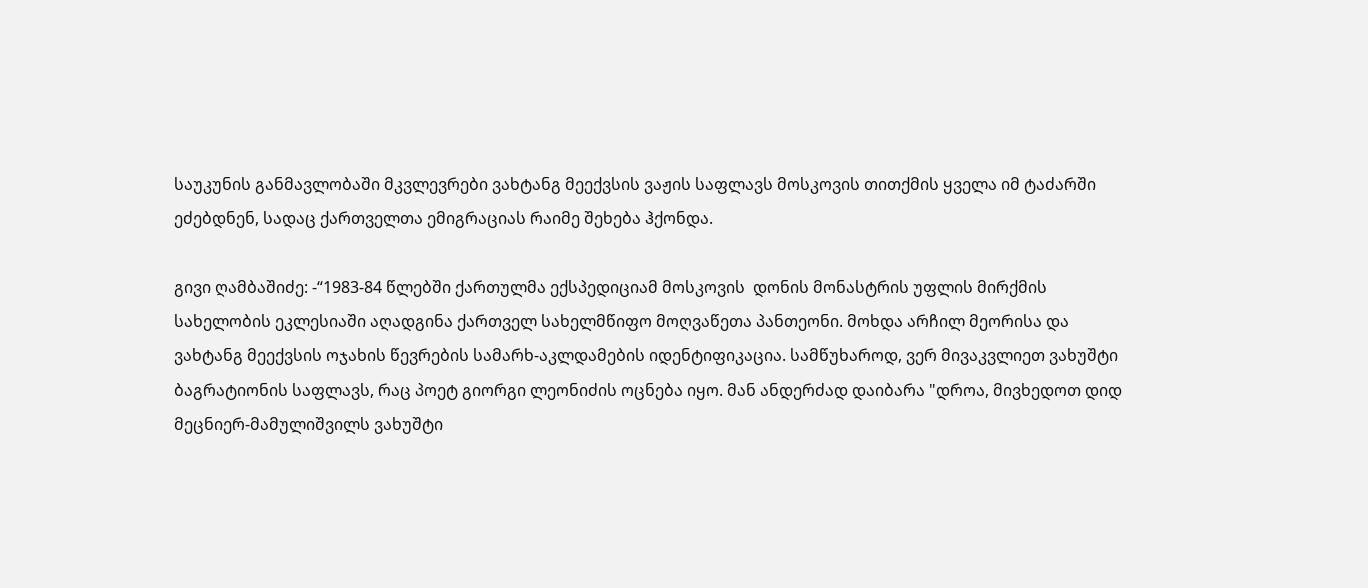საუკუნის განმავლობაში მკვლევრები ვახტანგ მეექვსის ვაჟის საფლავს მოსკოვის თითქმის ყველა იმ ტაძარში ეძებდნენ, სადაც ქართველთა ემიგრაციას რაიმე შეხება ჰქონდა.

გივი ღამბაშიძე: -“1983-84 წლებში ქართულმა ექსპედიციამ მოსკოვის  დონის მონასტრის უფლის მირქმის სახელობის ეკლესიაში აღადგინა ქართველ სახელმწიფო მოღვაწეთა პანთეონი. მოხდა არჩილ მეორისა და ვახტანგ მეექვსის ოჯახის წევრების სამარხ-აკლდამების იდენტიფიკაცია. სამწუხაროდ, ვერ მივაკვლიეთ ვახუშტი ბაგრატიონის საფლავს, რაც პოეტ გიორგი ლეონიძის ოცნება იყო. მან ანდერძად დაიბარა "დროა, მივხედოთ დიდ მეცნიერ-მამულიშვილს ვახუშტი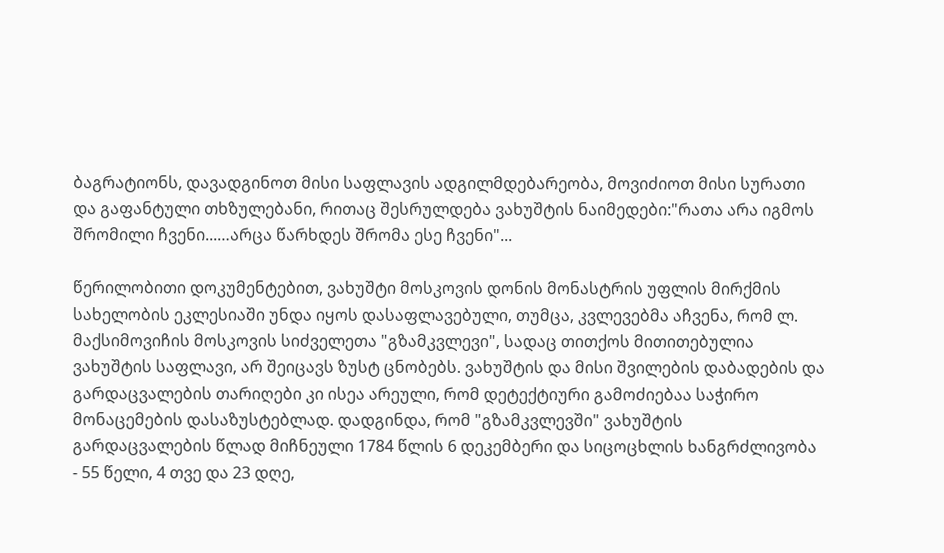ბაგრატიონს, დავადგინოთ მისი საფლავის ადგილმდებარეობა, მოვიძიოთ მისი სურათი და გაფანტული თხზულებანი, რითაც შესრულდება ვახუშტის ნაიმედები:"რათა არა იგმოს შრომილი ჩვენი...…არცა წარხდეს შრომა ესე ჩვენი"...

წერილობითი დოკუმენტებით, ვახუშტი მოსკოვის დონის მონასტრის უფლის მირქმის სახელობის ეკლესიაში უნდა იყოს დასაფლავებული, თუმცა, კვლევებმა აჩვენა, რომ ლ. მაქსიმოვიჩის მოსკოვის სიძველეთა "გზამკვლევი", სადაც თითქოს მითითებულია ვახუშტის საფლავი, არ შეიცავს ზუსტ ცნობებს. ვახუშტის და მისი შვილების დაბადების და გარდაცვალების თარიღები კი ისეა არეული, რომ დეტექტიური გამოძიებაა საჭირო მონაცემების დასაზუსტებლად. დადგინდა, რომ "გზამკვლევში" ვახუშტის გარდაცვალების წლად მიჩნეული 1784 წლის 6 დეკემბერი და სიცოცხლის ხანგრძლივობა - 55 წელი, 4 თვე და 23 დღე,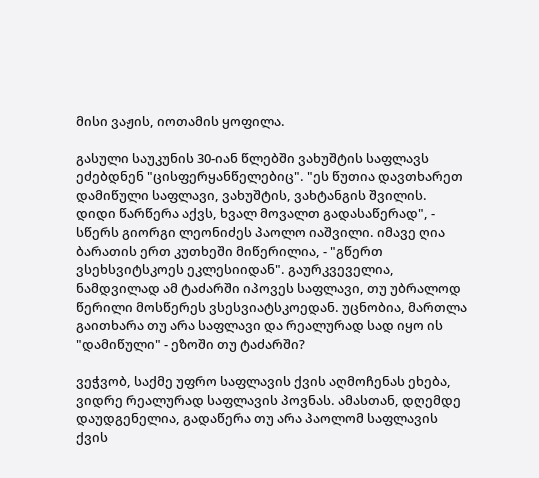მისი ვაჟის, იოთამის ყოფილა.

გასული საუკუნის 30-იან წლებში ვახუშტის საფლავს ეძებდნენ "ცისფერყანწელებიც". "ეს წუთია დავთხარეთ დამიწული საფლავი, ვახუშტის, ვახტანგის შვილის. დიდი წარწერა აქვს, ხვალ მოვალთ გადასაწერად", - სწერს გიორგი ლეონიძეს პაოლო იაშვილი. იმავე ღია ბარათის ერთ კუთხეში მიწერილია, - "გწერთ ვსეხსვიტსკოეს ეკლესიიდან". გაურკვეველია, ნამდვილად ამ ტაძარში იპოვეს საფლავი, თუ უბრალოდ წერილი მოსწერეს ვსესვიატსკოედან. უცნობია, მართლა გაითხარა თუ არა საფლავი და რეალურად სად იყო ის "დამიწული" - ეზოში თუ ტაძარში?

ვეჭვობ, საქმე უფრო საფლავის ქვის აღმოჩენას ეხება, ვიდრე რეალურად საფლავის პოვნას. ამასთან, დღემდე დაუდგენელია, გადაწერა თუ არა პაოლომ საფლავის ქვის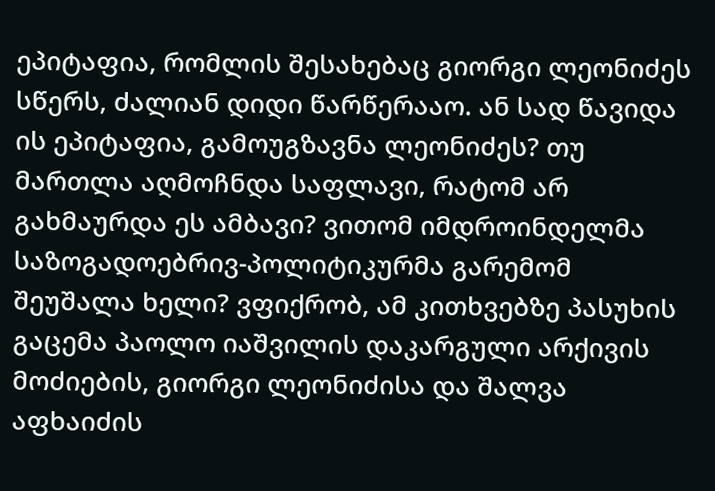ეპიტაფია, რომლის შესახებაც გიორგი ლეონიძეს სწერს, ძალიან დიდი წარწერააო. ან სად წავიდა ის ეპიტაფია, გამოუგზავნა ლეონიძეს? თუ მართლა აღმოჩნდა საფლავი, რატომ არ გახმაურდა ეს ამბავი? ვითომ იმდროინდელმა საზოგადოებრივ-პოლიტიკურმა გარემომ შეუშალა ხელი? ვფიქრობ, ამ კითხვებზე პასუხის გაცემა პაოლო იაშვილის დაკარგული არქივის მოძიების, გიორგი ლეონიძისა და შალვა აფხაიძის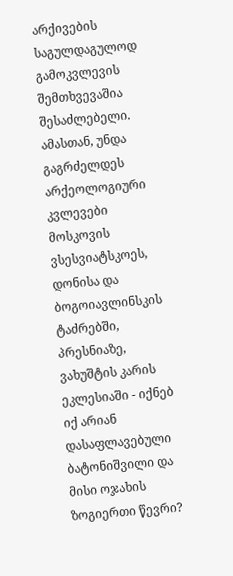არქივების საგულდაგულოდ გამოკვლევის შემთხვევაშია შესაძლებელი. ამასთან, უნდა გაგრძელდეს არქეოლოგიური კვლევები  მოსკოვის ვსესვიატსკოეს, დონისა და ბოგოიავლინსკის ტაძრებში, პრესნიაზე, ვახუშტის კარის ეკლესიაში - იქნებ იქ არიან დასაფლავებული ბატონიშვილი და მისი ოჯახის ზოგიერთი წევრი?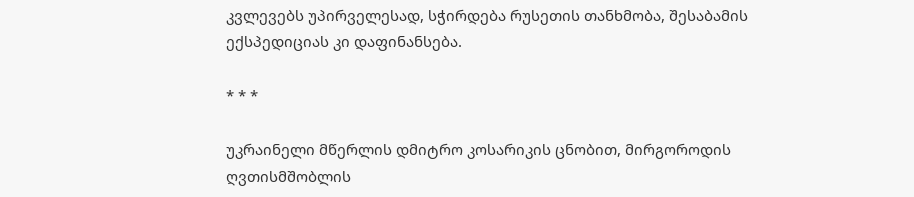კვლევებს უპირველესად, სჭირდება რუსეთის თანხმობა, შესაბამის ექსპედიციას კი დაფინანსება.

* * *

უკრაინელი მწერლის დმიტრო კოსარიკის ცნობით, მირგოროდის ღვთისმშობლის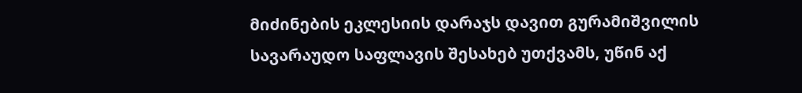მიძინების ეკლესიის დარაჯს დავით გურამიშვილის სავარაუდო საფლავის შესახებ უთქვამს, უწინ აქ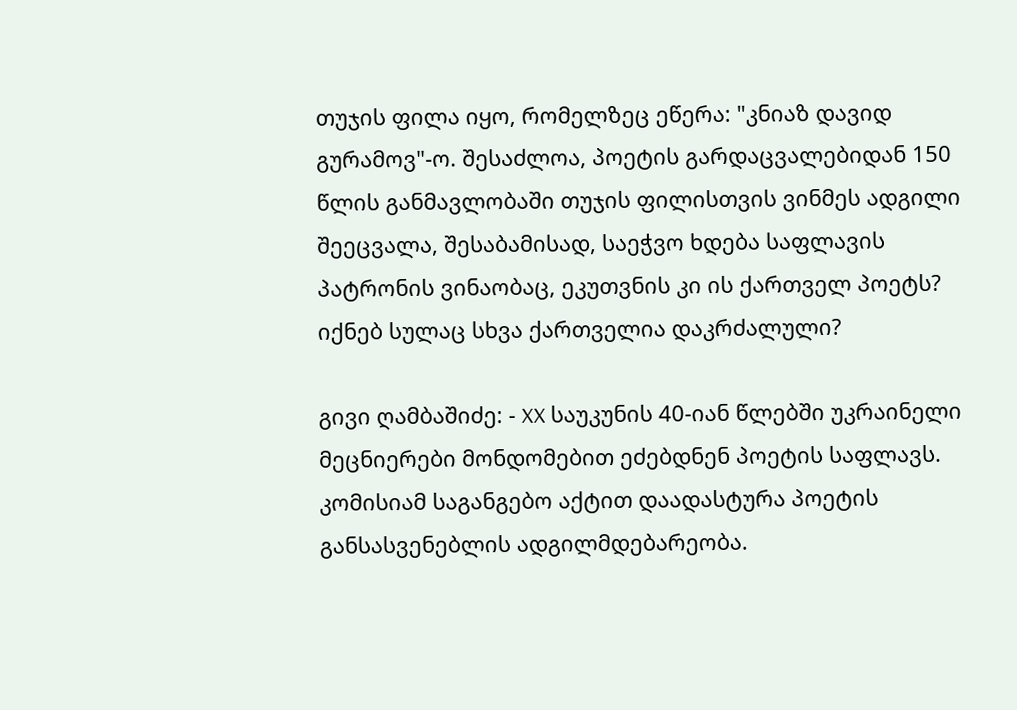თუჯის ფილა იყო, რომელზეც ეწერა: "კნიაზ დავიდ გურამოვ"-ო. შესაძლოა, პოეტის გარდაცვალებიდან 150 წლის განმავლობაში თუჯის ფილისთვის ვინმეს ადგილი შეეცვალა, შესაბამისად, საეჭვო ხდება საფლავის პატრონის ვინაობაც, ეკუთვნის კი ის ქართველ პოეტს? იქნებ სულაც სხვა ქართველია დაკრძალული?

გივი ღამბაშიძე: - XX საუკუნის 40-იან წლებში უკრაინელი მეცნიერები მონდომებით ეძებდნენ პოეტის საფლავს. კომისიამ საგანგებო აქტით დაადასტურა პოეტის განსასვენებლის ადგილმდებარეობა.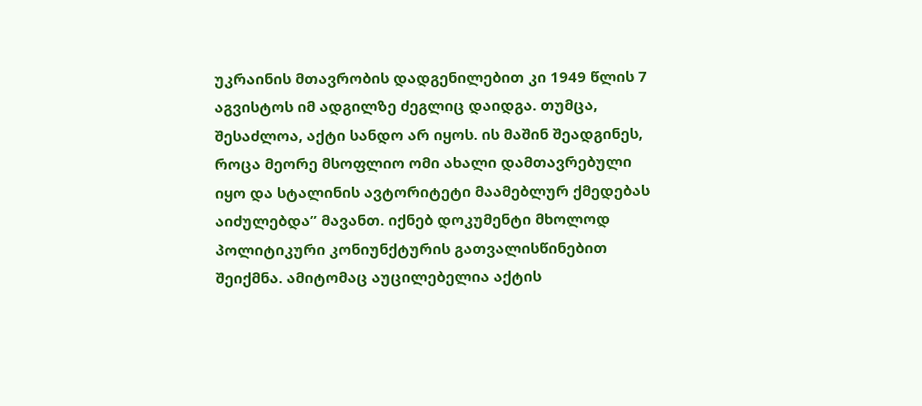უკრაინის მთავრობის დადგენილებით კი 1949 წლის 7 აგვისტოს იმ ადგილზე ძეგლიც დაიდგა. თუმცა, შესაძლოა, აქტი სანდო არ იყოს. ის მაშინ შეადგინეს, როცა მეორე მსოფლიო ომი ახალი დამთავრებული იყო და სტალინის ავტორიტეტი მაამებლურ ქმედებას აიძულებდა” მავანთ. იქნებ დოკუმენტი მხოლოდ პოლიტიკური კონიუნქტურის გათვალისწინებით შეიქმნა. ამიტომაც აუცილებელია აქტის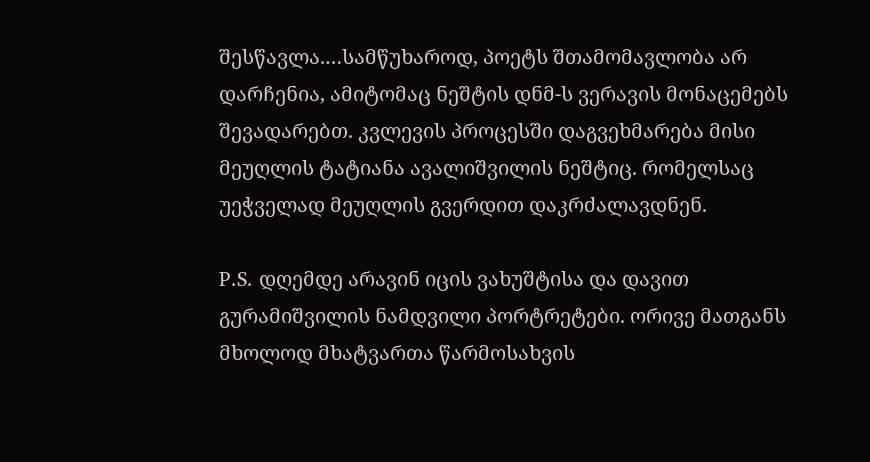შესწავლა.…სამწუხაროდ, პოეტს შთამომავლობა არ დარჩენია, ამიტომაც ნეშტის დნმ-ს ვერავის მონაცემებს შევადარებთ. კვლევის პროცესში დაგვეხმარება მისი მეუღლის ტატიანა ავალიშვილის ნეშტიც. რომელსაც უეჭველად მეუღლის გვერდით დაკრძალავდნენ.

P.S. დღემდე არავინ იცის ვახუშტისა და დავით გურამიშვილის ნამდვილი პორტრეტები. ორივე მათგანს მხოლოდ მხატვართა წარმოსახვის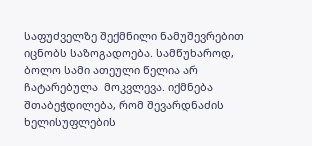საფუძველზე შექმნილი ნამუშევრებით იცნობს საზოგადოება. სამწუხაროდ, ბოლო სამი ათეული წელია არ ჩატარებულა  მოკვლევა. იქმნება შთაბეჭდილება, რომ შევარდნაძის ხელისუფლების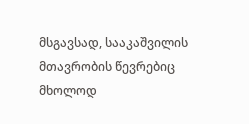მსგავსად, სააკაშვილის მთავრობის წევრებიც მხოლოდ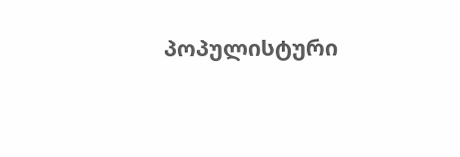პოპულისტური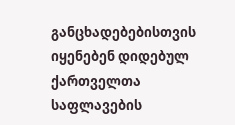განცხადებებისთვის იყენებენ დიდებულ ქართველთა საფლავების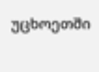უცხოეთში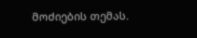მოძიების თემას.